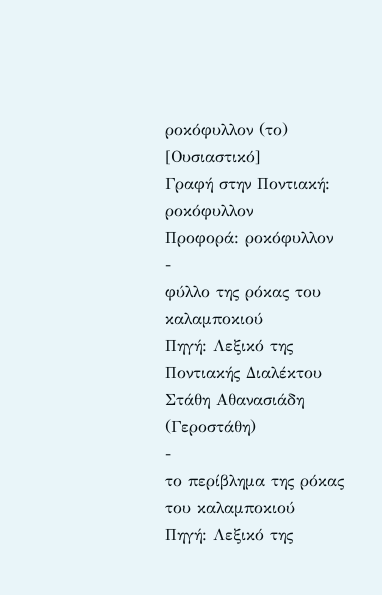ροκόφυλλον (το) [Ουσιαστικό]
Γραφή στην Ποντιακή: ροκόφυλλον
Προφορά: ροκόφυλλον
-
φύλλο της ρόκας του καλαμποκιού
Πηγή: Λεξικό της Ποντιακής Διαλέκτου Στάθη Αθανασιάδη (Γεροστάθη)
-
το περίβλημα της ρόκας του καλαμποκιού
Πηγή: Λεξικό της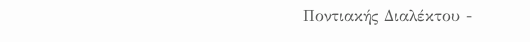Ποντιακής Διαλέκτου -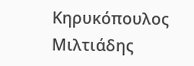Κηρυκόπουλος Μιλτιάδης